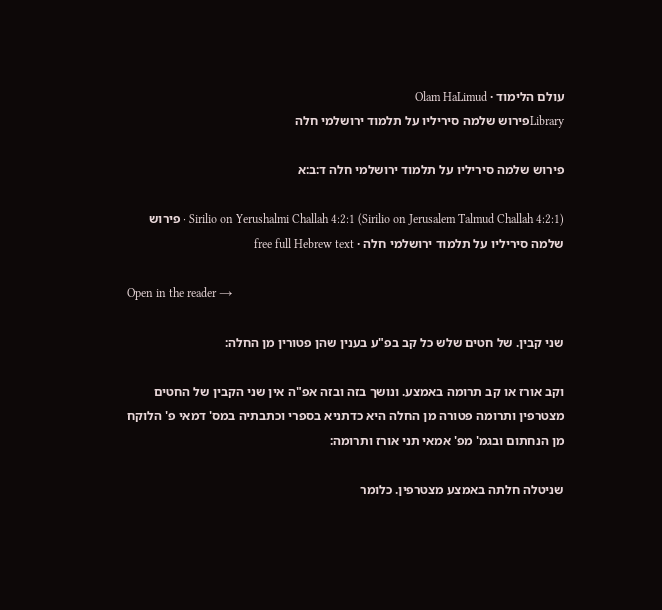עולם הלימוד · Olam HaLimud
Libraryפירוש שלמה סיריליו על תלמוד ירושלמי חלה

פירוש שלמה סיריליו על תלמוד ירושלמי חלה ד:ב:א

Sirilio on Yerushalmi Challah 4:2:1 (Sirilio on Jerusalem Talmud Challah 4:2:1) · פירוש שלמה סיריליו על תלמוד ירושלמי חלה · free full Hebrew text

Open in the reader →

שני קבין. של חטים שלש כל קב בפ"ע בענין שהן פטורין מן החלה:

וקב אורז או קב תרומה באמצע. ונושך בזה ובזה אפ"ה אין שני הקבין של החטים מצטרפין ותרומה פטורה מן החלה היא כדתניא בספרי וכתבתיה במס' דמאי פ' הלוקח מן הנחתום ובגמ' מפ' אמאי תני אורז ותרומה:

שניטלה חלתה באמצע מצטרפין. כלומר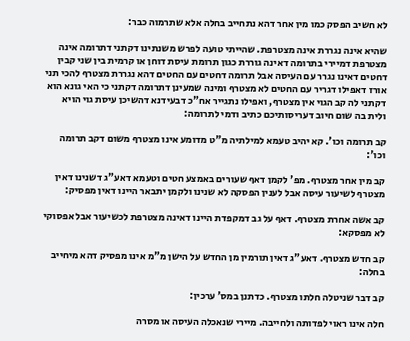לא חשיב הפסק כמו מין אחר דהא נתחייב בחלה אלא שתרמוה כבר:

שהיא אינה נגררת אינה מצטרפת. שהייתי טועה לפרש משנתינו דקתני דתרומה אינה מצטרפת דמיירי בתרומה דאינה גוררת כגון תרומת עיסת דוחן או קרמית בין שני קבין דחטים דאינו נגרר עם העיסה אבל תרומה דחטים עם החטים דהא נגררת מצטרף להכי תני אורז דאפילו דגריר עם החטים לא מצטרף ומינה שמעינן דתרומה דקתני כי האי גונא הוא דקתני לה קב הגוי אין מצטרף, ואפילו נתגייר אח"כ דבעידנא דהשיכן עיסת גוי הויא ולית בה שום חיוב דעריסותיכם כתיב ודמי לתרומה:

קב תרומה וכו'. קא יהיב טעמא למילתיה מ"ט מדומע אינו מצטרף משום דקב תרומה וכו':

קב מין אחר מצטרף. מפ' לקמן דאף שעורים באמצע חטים וטעמא דאע"ג דשנינו דאין מצטרף לשיעור עיסה אבל לענין הפסקה לא שנינו ולקמן יתבאר היינו דאין מפסיק:

קב אשה אחרת מצטרף. דאף על גב דמקפדת היינו דאינה מצטרפת לכשיעור אבל אפסוקי לא מפסקא:

קב חדש מצטרף. דאע"ג דאין תורמין מן החדש על הישן מ"מ אינו מפסיק דהא מיחייב בחלה:

קב דבר שניטלה חלתו מצטרף. כדתנן במס' ערכין:

חלה אינו ראוי לפדותה ולחייבה. מיירי שנאכלה העיסה או מסרה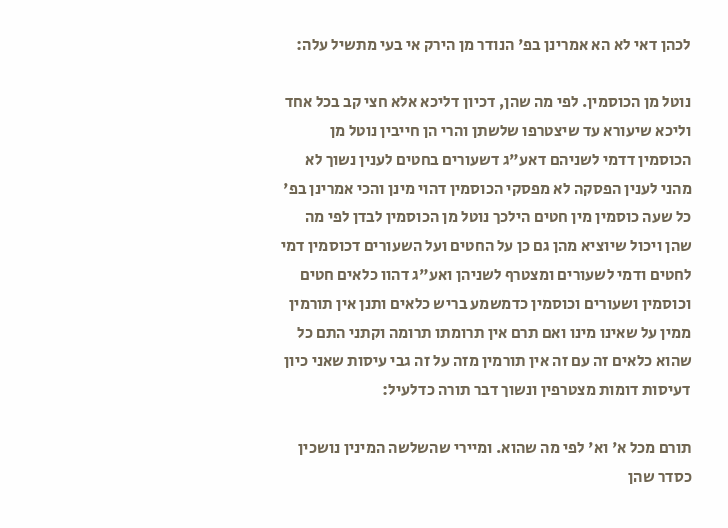לכהן דאי לא הא אמרינן בפ' הנודר מן הירק אי בעי מתשיל עלה:

נוטל מן הכוסמין. לפי מה שהן, דכיון דליכא אלא חצי קב בכל אחד וליכא שיעורא עד שיצטרפו שלשתן והרי הן חייבין נוטל מן הכוסמין דדמי לשניהם דאע"ג דשעורים בחטים לענין נשוך לא מהני לענין הפסקה לא מפסקי הכוסמין דהוי מינן והכי אמרינן בפ' כל שעה כוסמין מין חטים הילכך נוטל מן הכוסמין לבדן לפי מה שהן ויכול שיוציא מהן גם כן על החטים ועל השעורים דכוסמין דמי לחטים ודמי לשעורים ומצטרף לשניהן ואע"ג דהוו כלאים חטים וכוסמין ושעורים וכוסמין כדמשמע בריש כלאים ותנן אין תורמין ממין על שאינו מינו ואם תרם אין תרומתו תרומה וקתני התם כל שהוא כלאים זה עם זה אין תורמין מזה על זה גבי עיסות שאני כיון דעיסות דומות מצטרפין ונשוך דבר תורה כדלעיל:

תורם מכל א' וא' לפי מה שהוא. ומיירי שהשלשה המינין נושכין כסדר שהן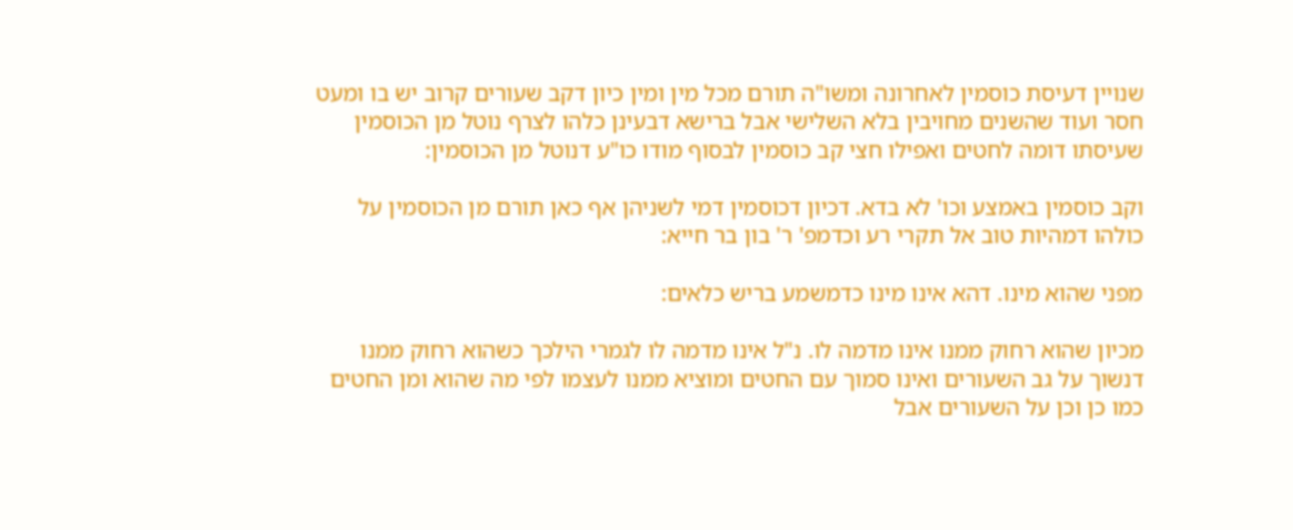שנויין דעיסת כוסמין לאחרונה ומשו"ה תורם מכל מין ומין כיון דקב שעורים קרוב יש בו ומעט חסר ועוד שהשנים מחויבין בלא השלישי אבל ברישא דבעינן כלהו לצרף נוטל מן הכוסמין שעיסתו דומה לחטים ואפילו חצי קב כוסמין לבסוף מודו כו"ע דנוטל מן הכוסמין:

וקב כוסמין באמצע וכו' לא בדא. דכיון דכוסמין דמי לשניהן אף כאן תורם מן הכוסמין על כולהו דמהיות טוב אל תקרי רע וכדמפ' ר' בון בר חייא:

מפני שהוא מינו. דהא אינו מינו כדמשמע בריש כלאים:

מכיון שהוא רחוק ממנו אינו מדמה לו. נ"ל אינו מדמה לו לגמרי הילכך כשהוא רחוק ממנו דנשוך על גב השעורים ואינו סמוך עם החטים ומוציא ממנו לעצמו לפי מה שהוא ומן החטים כמו כן וכן על השעורים אבל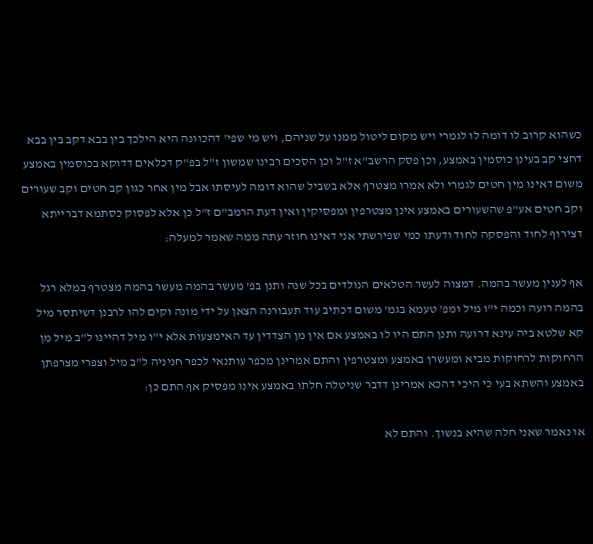כשהוא קרוב לו דומה לו לגמרי ויש מקום ליטול ממנו על שניהם, ויש מי שפי' דהכוונה היא הילכך בין בבא דקב בין בבא דחצי קב בעינן כוסמין באמצע, וכן פסק הרשב"א ז"ל וכן הסכים רבינו שמשון ז"ל בפ"ק דכלאים דדוקא בכוסמין באמצע משום דאינו מין חטים לגמרי ולא אמרו מצטרף אלא בשביל שהוא דומה לעיסתו אבל מין אחר כגון קב חטים וקב שעורים וקב חטים אע"פ שהשעורים באמצע אינן מצטרפין ומפסיקין ואין דעת הרמב"ם ז"ל כן אלא לפסוק כסתמא דברייתא דצירוף לחוד והפסקה לחוד ודעתו כמי שפירשתי אני דאינו חוזר עתה ממה שאמר למעלה:

אף לענין מעשר בהמה. דמצוה לעשר הטלאים הנולדים בכל שנה ותנן בפ' מעשר בהמה מעשר בהמה מצטרף במלא רגל בהמה רועה וכמה י"ו מיל ומפ' טעמא בגמ' משום דכתיב עוד תעבורנה הצאן על ידי מונה וקים להו לרבנן דשיתסר מיל קא שלטא ביה עינא דרועה ותנן התם היו לו באמצע אם אין מן הצדדין עד האימצעות אלא י"ו מיל דהיינו ל"ב מיל מן הרחוקות לרחוקות מביא ומעשרן באמצע ומצטרפין והתם אמרינן מכפר עותנאי לכפר חניניה ל"ב מיל וצפרי מצרפתן באמצע והשתא בעי כי היכי דהכא אמרינן דדבר שניטלה חלתו באמצע אינו מפסיק אף התם כן:

או נאמר שאני חלה שהיא בנשוך. והתם לא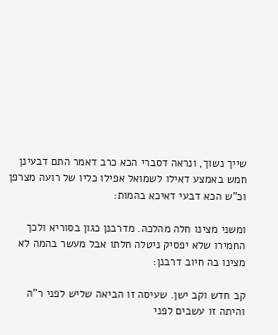שייך נשוך, ונראה דסברי הכא כרב דאמר התם דבעינן חמש באמצע דאילו לשמואל אפילו כליו של רועה מצרפן וכ"ש הכא דבעי דאיכא בהמות:

ומשני מצינו חלה מהלכה. מדרבנן כגון בסוריא ולכך החמירו שלא יפסיק ניטלה חלתו אבל מעשר בהמה לא מצינו בה חיוב דרבנן:

קב חדש וקב ישן. שעיסה זו הביאה שליש לפני ר"ה והיתה זו עשבים לפני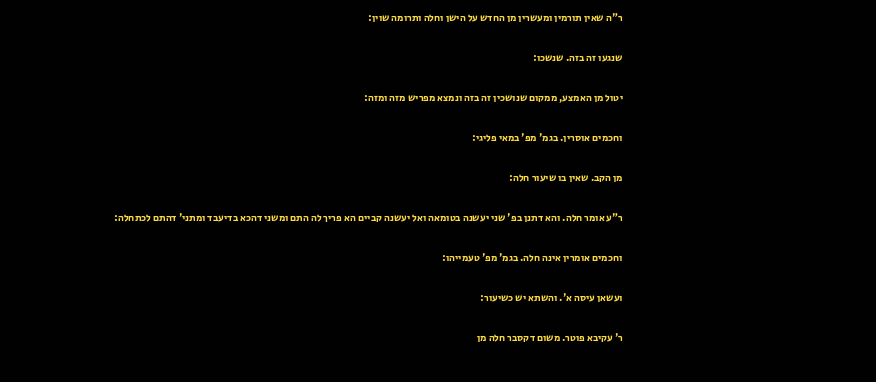ר"ה שאין תורמין ומעשרין מן החדש על הישן וחלה ותרומה שוין:

שנגעו זה בזה. שנשכו:

יטול מן האמצע, ממקום שנושכין זה בזה ונמצא מפריש מזה ומזה:

וחכמים אוסרין. בגמ' מפ' במאי פליגי:

מן הקב. שאין בו שיעור חלה:

ר"ע אומר חלה. והא דתנן בפ' שני יעשנה בטומאה ואל יעשנה קביים הא פריך לה התם ומשני דהכא בדיעבד ומתני' דהתם לכתחלה:

וחכמים אומרין אינה חלה. בגמ' מפ' טעמייהו:

ועשאן עיסה א'. והשתא יש כשיעור:

ר' עקיבא פוטר. משום דקסבר חלה מן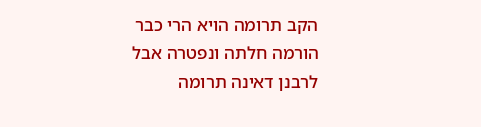הקב תרומה הויא הרי כבר הורמה חלתה ונפטרה אבל לרבנן דאינה תרומה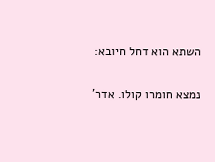השתא הוא דחל חיובא:

נמצא חומרו קולו. אדר'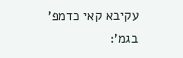עקיבא קאי כדמפ' בגמ':